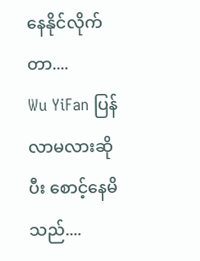နေနိုင်လိုက်တာ....
Wu YiFan ပြန်လာမလားဆိုပီး စောင့်နေမိသည်....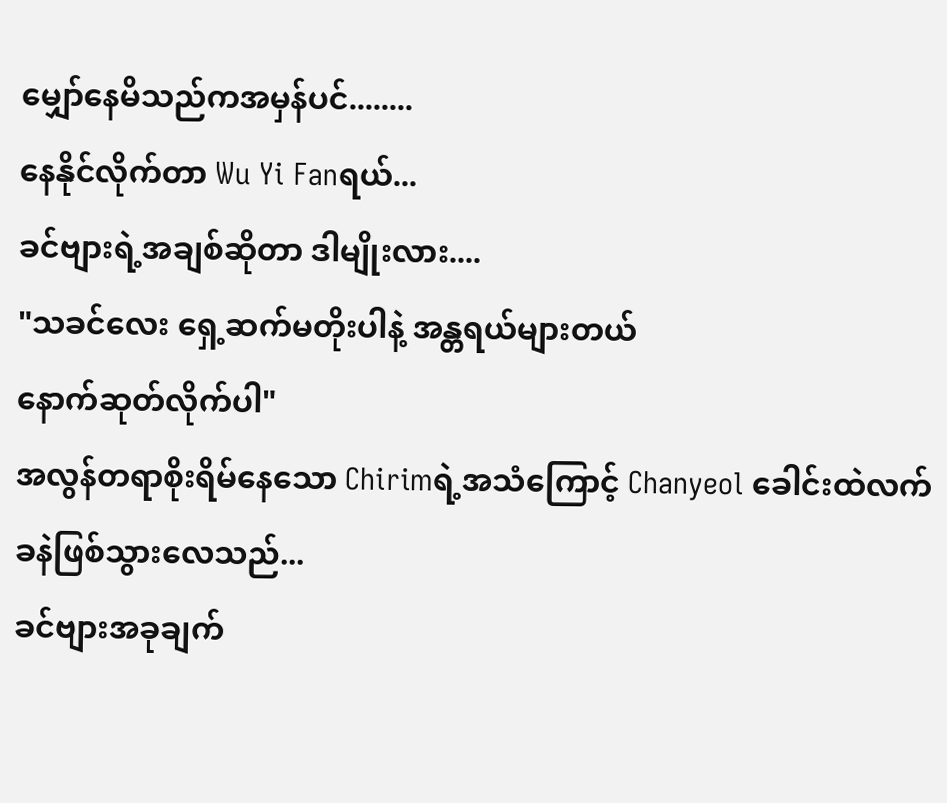မျှော်နေမိသည်ကအမှန်ပင်........
နေနိုင်လိုက်တာ Wu Yi Fanရယ်...
ခင်ဗျားရဲ့အချစ်ဆိုတာ ဒါမျိုးလား....
"သခင်လေး ရှေ့ဆက်မတိုးပါနဲ့ အန္တရယ်များတယ်
နောက်ဆုတ်လိုက်ပါ"
အလွန်တရာစိုးရိမ်နေသော Chirimရဲ့အသံကြောင့် Chanyeol ခေါင်းထဲလက်ခနဲဖြစ်သွားလေသည်...
ခင်ဗျားအခုချက်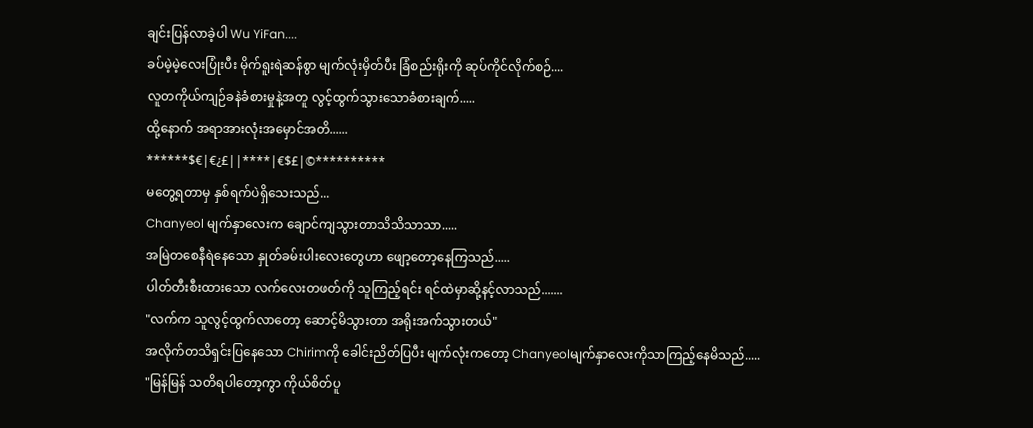ချင်းပြန်လာခဲ့ပါ Wu YiFan....
ခပ်မဲ့မဲ့လေးပြုံးပီး မိုက်ရူးရဲဆန်စွာ မျက်လုံးမှိတ်ပီး ခြံစည်းရိုးကို ဆုပ်ကိုင်လိုက်စဉ်....
လူတကိုယ်ကျဉ်ခနဲခံစားမှုနဲ့အတူ လွင့်ထွက်သွားသောခံစားချက်.....
ထို့နောက် အရာအားလုံးအမှောင်အတိ......
******$€|€¿£||****|€$£|©**********
မတွေ့ရတာမှ နှစ်ရက်ပဲရှိသေးသည်...
Chanyeol မျက်နှာလေးက ချောင်ကျသွားတာသိသိသာသာ.....
အမြဲတစေနီရဲနေသော နှုတ်ခမ်းပါးလေးတွေဟာ ဖျော့တော့နေကြသည်.....
ပါတ်တီးစီးထားသော လက်လေးတဖတ်ကို သူကြည့်ရင်း ရင်ထဲမှာဆို့နင့်လာသည်.......
"လက်က သူလွင့်ထွက်လာတော့ ဆောင့်မိသွားတာ အရိုးအက်သွားတယ်"
အလိုက်တသိရှင်းပြနေသော Chirimကို ခေါင်းညိတ်ပြပီး မျက်လုံးကတော့ Chanyeolမျက်နှာလေးကိုသာကြည့်နေမိသည်.....
"မြန်မြန် သတိရပါတော့ကွာ ကိုယ်စိတ်ပူ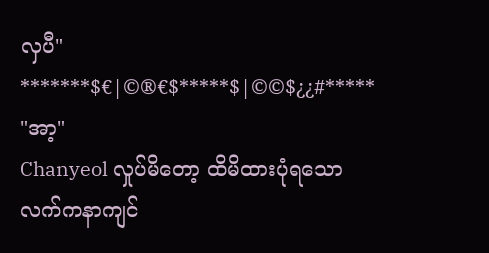လှပီ"
*******$€|©®€$*****$|©©$¿¿#*****
"အာ့"
Chanyeol လှုပ်မိတော့ ထိမိထားပုံရသော လက်ကနာကျင်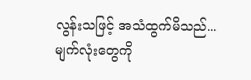လွန်းသဖြင့် အသံထွက်မိသည်...
မျက်လုံးတွေကို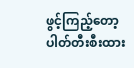ဖွင့်ကြည့်တော့ ပါတ်တီးစီးထား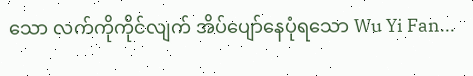သော လက်ကိုကိုင်လျက် အိပ်ပျော်နေပုံရသော Wu Yi Fan...